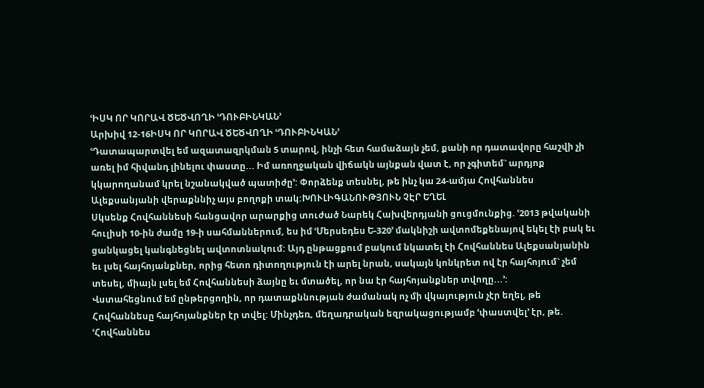ՙԻՍԿ ՈՐ ԿՈՐԱՎ ԾԵԾՎՈՂԻ ՙԴՈՒԲԻՆԿԱՆ՚
Արխիվ 12-16ԻՍԿ ՈՐ ԿՈՐԱՎ ԾԵԾՎՈՂԻ ՙԴՈՒԲԻՆԿԱՆ՚
ՙԴատապարտվել եմ ազատազրկման 5 տարով, ինչի հետ համաձայն չեմ, քանի որ դատավորը հաշվի չի առել իմ հիվանդ լինելու փաստը... Իմ առողջական վիճակն այնքան վատ է, որ չգիտեմ` արդյոք կկարողանամ կրել նշանակված պատիժը՚: Փորձենք տեսնել, թե ինչ կա 24-ամյա Հովհաննես Ալեքսանյանի վերաքննիչ այս բողոքի տակ:ԽՈՒԼԻԳԱՆՈՒԹՅՈՒՆ ՉԷՐ ԵՂԵԼ
Սկսենք Հովհաննեսի հանցավոր արարքից տուժած Նարեկ Հախվերդյանի ցուցմունքից. ՙ2013 թվականի հուլիսի 10-ին ժամը 19-ի սահմաններում, ես իմ ՙՄերսեդես Ե-320՚ մակնիշի ավտոմեքենայով եկել էի բակ եւ ցանկացել կանգնեցնել ավտոտնակում: Այդ ընթացքում բակում նկատել էի Հովհաննես Ալեքսանյանին եւ լսել հայհոյանքներ, որից հետո դիտողություն էի արել նրան, սակայն կոնկրետ ով էր հայհոյում` չեմ տեսել, միայն լսել եմ Հովհաննեսի ձայնը եւ մտածել, որ նա էր հայհոյանքներ տվողը...՚:
Վստահեցնում եմ ընթերցողին, որ դատաքննության ժամանակ ոչ մի վկայություն չէր եղել, թե Հովհաննեսը հայհոյանքներ էր տվել: Մինչդեռ, մեղադրական եզրակացությամբ ՙփաստվել՚ էր, թե. ՙՀովհաննես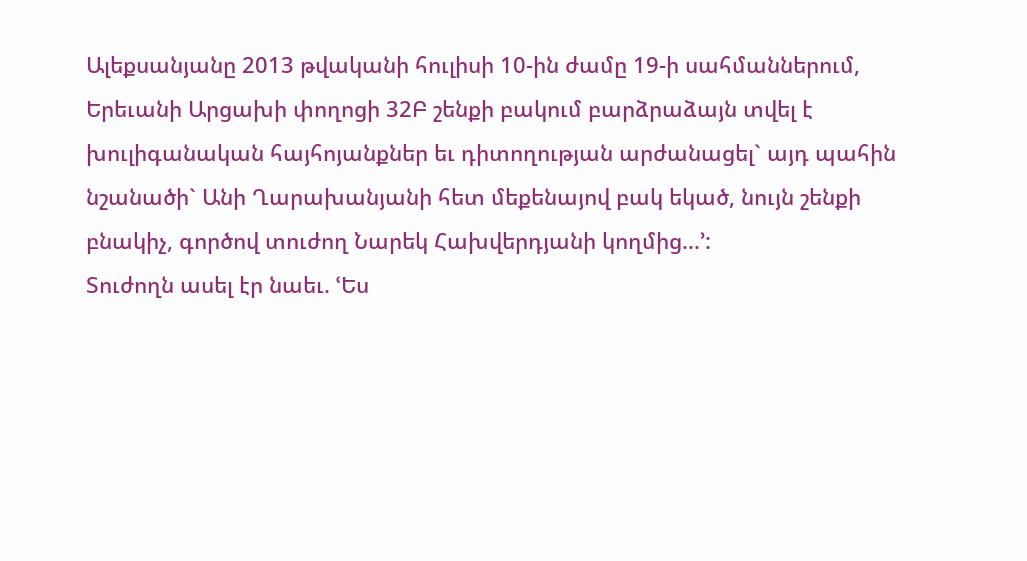Ալեքսանյանը 2013 թվականի հուլիսի 10-ին ժամը 19-ի սահմաններում, Երեւանի Արցախի փողոցի 32Բ շենքի բակում բարձրաձայն տվել է խուլիգանական հայհոյանքներ եւ դիտողության արժանացել` այդ պահին նշանածի` Անի Ղարախանյանի հետ մեքենայով բակ եկած, նույն շենքի բնակիչ, գործով տուժող Նարեկ Հախվերդյանի կողմից...՚:
Տուժողն ասել էր նաեւ. ՙԵս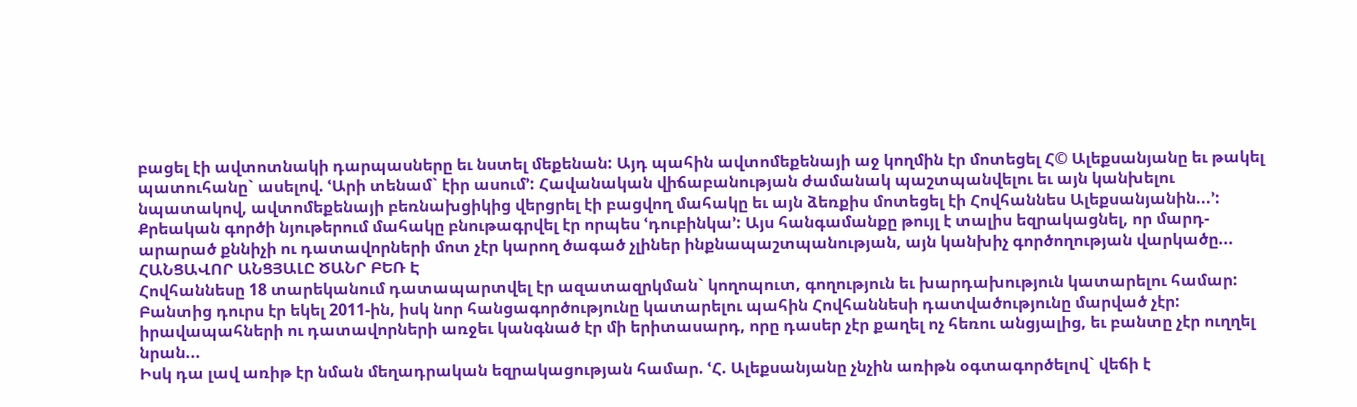բացել էի ավտոտնակի դարպասները եւ նստել մեքենան: Այդ պահին ավտոմեքենայի աջ կողմին էր մոտեցել Հ© Ալեքսանյանը եւ թակել պատուհանը` ասելով. ՙԱրի տենամ` էիր ասում՚: Հավանական վիճաբանության ժամանակ պաշտպանվելու եւ այն կանխելու նպատակով, ավտոմեքենայի բեռնախցիկից վերցրել էի բացվող մահակը եւ այն ձեռքիս մոտեցել էի Հովհաննես Ալեքսանյանին...՚:
Քրեական գործի նյութերում մահակը բնութագրվել էր որպես ՙդուբինկա՚: Այս հանգամանքը թույլ է տալիս եզրակացնել, որ մարդ-արարած քննիչի ու դատավորների մոտ չէր կարող ծագած չլիներ ինքնապաշտպանության, այն կանխիչ գործողության վարկածը...
ՀԱՆՑԱՎՈՐ ԱՆՑՅԱԼԸ ԾԱՆՐ ԲԵՌ Է
Հովհաննեսը 18 տարեկանում դատապարտվել էր ազատազրկման` կողոպուտ, գողություն եւ խարդախություն կատարելու համար: Բանտից դուրս էր եկել 2011-ին, իսկ նոր հանցագործությունը կատարելու պահին Հովհաննեսի դատվածությունը մարված չէր: իրավապահների ու դատավորների առջեւ կանգնած էր մի երիտասարդ, որը դասեր չէր քաղել ոչ հեռու անցյալից, եւ բանտը չէր ուղղել նրան...
Իսկ դա լավ առիթ էր նման մեղադրական եզրակացության համար. ՙՀ. Ալեքսանյանը չնչին առիթն օգտագործելով` վեճի է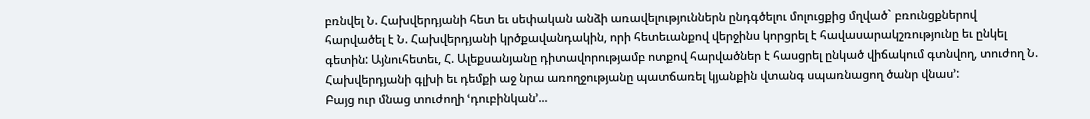բռնվել Ն. Հախվերդյանի հետ եւ սեփական անձի առավելություններն ընդգծելու մոլուցքից մղված` բռունցքներով հարվածել է Ն. Հախվերդյանի կրծքավանդակին, որի հետեւանքով վերջինս կորցրել է հավասարակշռությունը եւ ընկել գետին: Այնուհետեւ, Հ. Ալեքսանյանը դիտավորությամբ ոտքով հարվածներ է հասցրել ընկած վիճակում գտնվող, տուժող Ն. Հախվերդյանի գլխի եւ դեմքի աջ նրա առողջությանը պատճառել կյանքին վտանգ սպառնացող ծանր վնաս՚:
Բայց ուր մնաց տուժողի ՙդուբինկան՚...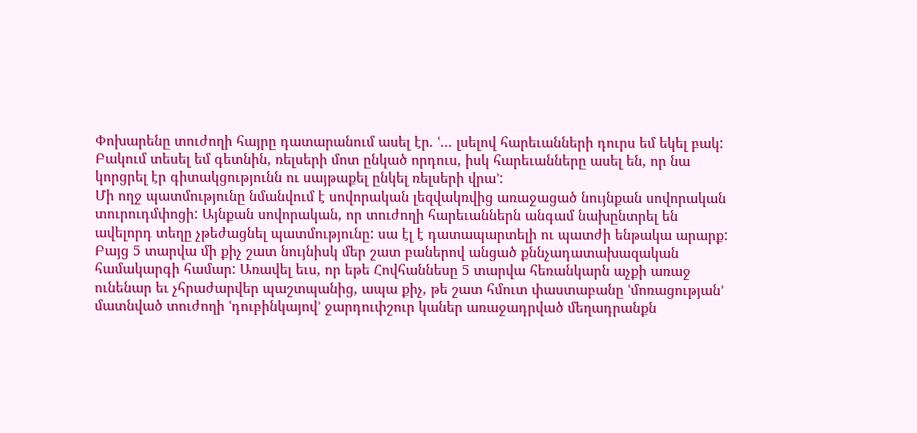Փոխարենը տուժողի հայրը դատարանում ասել էր. ՙ... լսելով հարեւանների դուրս եմ եկել բակ: Բակում տեսել եմ գետնին, ռելսերի մոտ ընկած որդուս, իսկ հարեւանները ասել են, որ նա կորցրել էր գիտակցությունն ու սայթաքել ընկել ռելսերի վրա՚:
Մի ողջ պատմությունը նմանվում է սովորական լեզվակռվից առաջացած նույնքան սովորական տուրուդմփոցի: Այնքան սովորական, որ տուժողի հարեւաններն անգամ նախընտրել են ավելորդ տեղը չթեժացնել պատմությունը: սա էլ է դատապարտելի ու պատժի ենթակա արարք: Բայց 5 տարվա մի քիչ շատ նույնիսկ մեր շատ բաներով անցած քննչադատախազական համակարգի համար: Առավել եւս, որ եթե Հովհաննեսը 5 տարվա հեռանկարն աչքի առաջ ունենար եւ չհրաժարվեր պաշտպանից, ապա քիչ, թե շատ հմուտ փաստաբանը ՙմոռացության՚ մատնված տուժողի ՙդուբինկայով՚ ջարդուփշուր կաներ առաջադրված մեղադրանքն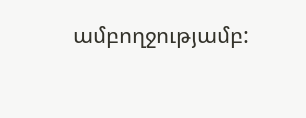ամբողջությամբ: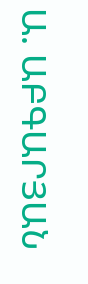Ա. ԱԲԳԱՐՅԱՆ